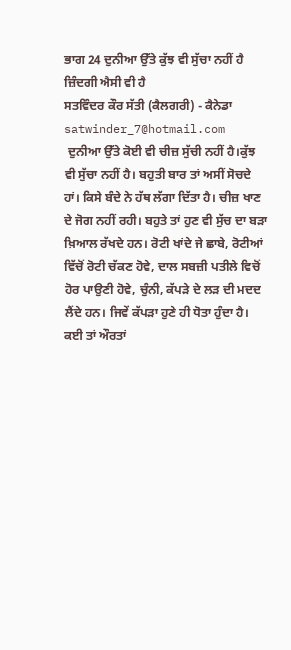ਭਾਗ 24 ਦੁਨੀਆ ਉੱਤੇ ਕੁੱਝ ਵੀ ਸੁੱਚਾ ਨਹੀਂ ਹੈ ਜ਼ਿੰਦਗੀ ਐਸੀ ਵੀ ਹੈ
ਸਤਵਿੰਦਰ ਕੌਰ ਸੱਤੀ (ਕੈਲਗਰੀ) - ਕੈਨੇਡਾ satwinder_7@hotmail.com
 ਦੁਨੀਆ ਉੱਤੇ ਕੋਈ ਵੀ ਚੀਜ਼ ਸੁੱਚੀ ਨਹੀਂ ਹੈ।ਕੁੱਝ ਵੀ ਸੁੱਚਾ ਨਹੀਂ ਹੈ। ਬਹੁਤੀ ਬਾਰ ਤਾਂ ਅਸੀਂ ਸੋਚਦੇ ਹਾਂ। ਕਿਸੇ ਬੰਦੇ ਨੇ ਹੱਥ ਲੱਗਾ ਦਿੱਤਾ ਹੈ। ਚੀਜ਼ ਖਾਣ ਦੇ ਜੋਗ ਨਹੀਂ ਰਹੀ। ਬਹੁਤੇ ਤਾਂ ਹੁਣ ਵੀ ਸੁੱਚ ਦਾ ਬੜਾ ਖ਼ਿਆਲ ਰੱਖਦੇ ਹਨ। ਰੋਟੀ ਖਾਂਦੇ ਜੇ ਛਾਬੇ, ਰੋਟੀਆਂ ਵਿੱਚੋਂ ਰੋਟੀ ਚੱਕਣ ਹੋਵੇ, ਦਾਲ ਸਬਜ਼ੀ ਪਤੀਲੇ ਵਿਚੋਂ ਹੋਰ ਪਾਉਣੀ ਹੋਵੇ, ਚੁੰਨੀ, ਕੱਪੜੇ ਦੇ ਲੜ ਦੀ ਮਦਦ ਲੈਂਦੇ ਹਨ। ਜਿਵੇਂ ਕੱਪੜਾ ਹੁਣੇ ਹੀ ਧੋਤਾ ਹੁੰਦਾ ਹੈ। ਕਈ ਤਾਂ ਔਰਤਾਂ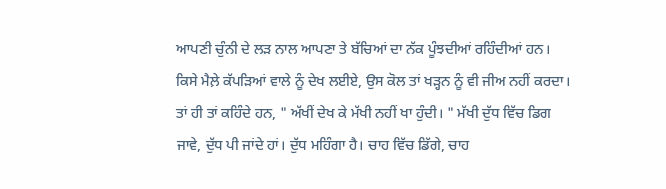ਆਪਣੀ ਚੁੰਨੀ ਦੇ ਲੜ ਨਾਲ ਆਪਣਾ ਤੇ ਬੱਚਿਆਂ ਦਾ ਨੱਕ ਪੂੰਝਦੀਆਂ ਰਹਿੰਦੀਆਂ ਹਨ। ਕਿਸੇ ਮੈਲ਼ੇ ਕੱਪੜਿਆਂ ਵਾਲੇ ਨੂੰ ਦੇਖ ਲਈਏ, ਉਸ ਕੋਲ ਤਾਂ ਖੜ੍ਹਨ ਨੂੰ ਵੀ ਜੀਅ ਨਹੀਂ ਕਰਦਾ। ਤਾਂ ਹੀ ਤਾਂ ਕਹਿੰਦੇ ਹਨ, " ਅੱਖੀਂ ਦੇਖ ਕੇ ਮੱਖੀ ਨਹੀਂ ਖਾ ਹੁੰਦੀ। " ਮੱਖੀ ਦੁੱਧ ਵਿੱਚ ਡਿਗ ਜਾਵੇ, ਦੁੱਧ ਪੀ ਜਾਂਦੇ ਹਾਂ। ਦੁੱਧ ਮਹਿੰਗਾ ਹੈ। ਚਾਹ ਵਿੱਚ ਡਿੱਗੇ, ਚਾਹ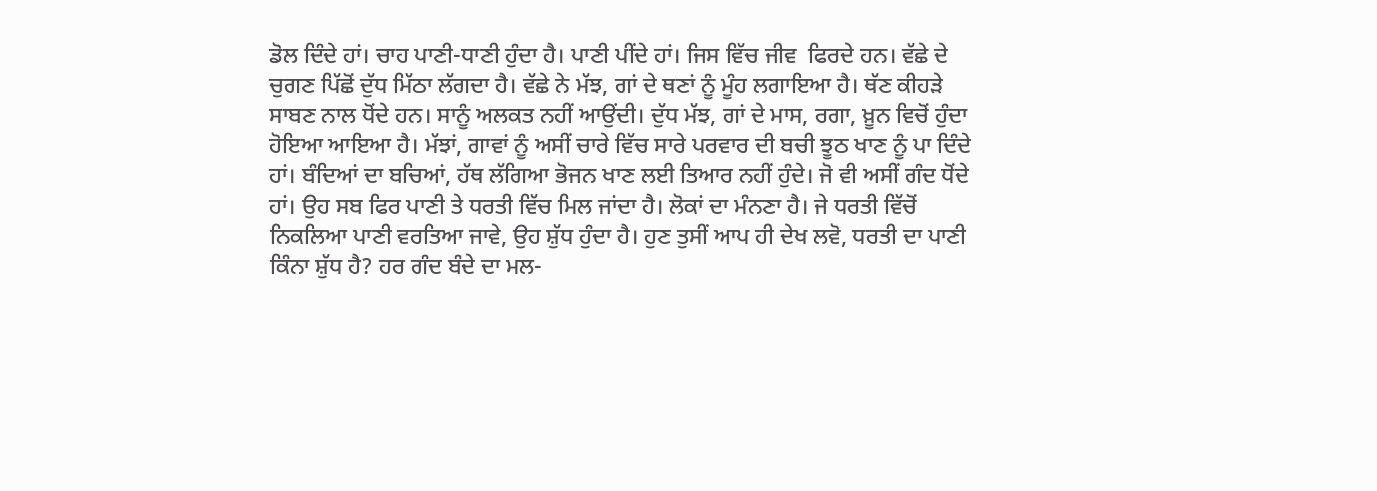ਡੋਲ ਦਿੰਦੇ ਹਾਂ। ਚਾਹ ਪਾਣੀ-ਧਾਣੀ ਹੁੰਦਾ ਹੈ। ਪਾਣੀ ਪੀਂਦੇ ਹਾਂ। ਜਿਸ ਵਿੱਚ ਜੀਵ  ਫਿਰਦੇ ਹਨ। ਵੱਛੇ ਦੇ ਚੁਗਣ ਪਿੱਛੋਂ ਦੁੱਧ ਮਿੱਠਾ ਲੱਗਦਾ ਹੈ। ਵੱਛੇ ਨੇ ਮੱਝ, ਗਾਂ ਦੇ ਥਣਾਂ ਨੂੰ ਮੂੰਹ ਲਗਾਇਆ ਹੈ। ਥੱਣ ਕੀਹੜੇ ਸਾਬਣ ਨਾਲ ਧੋਂਦੇ ਹਨ। ਸਾਨੂੰ ਅਲਕਤ ਨਹੀਂ ਆਉਂਦੀ। ਦੁੱਧ ਮੱਝ, ਗਾਂ ਦੇ ਮਾਸ, ਰਗਾ, ਖ਼ੂਨ ਵਿਚੋਂ ਹੁੰਦਾ ਹੋਇਆ ਆਇਆ ਹੈ। ਮੱਝਾਂ, ਗਾਵਾਂ ਨੂੰ ਅਸੀਂ ਚਾਰੇ ਵਿੱਚ ਸਾਰੇ ਪਰਵਾਰ ਦੀ ਬਚੀ ਝੂਠ ਖਾਣ ਨੂੰ ਪਾ ਦਿੰਦੇ ਹਾਂ। ਬੰਦਿਆਂ ਦਾ ਬਚਿਆਂ, ਹੱਥ ਲੱਗਿਆ ਭੋਜਨ ਖਾਣ ਲਈ ਤਿਆਰ ਨਹੀਂ ਹੁੰਦੇ। ਜੋ ਵੀ ਅਸੀਂ ਗੰਦ ਧੋਂਦੇ ਹਾਂ। ਉਹ ਸਬ ਫਿਰ ਪਾਣੀ ਤੇ ਧਰਤੀ ਵਿੱਚ ਮਿਲ ਜਾਂਦਾ ਹੈ। ਲੋਕਾਂ ਦਾ ਮੰਨਣਾ ਹੈ। ਜੇ ਧਰਤੀ ਵਿੱਚੋਂ ਨਿਕਲਿਆ ਪਾਣੀ ਵਰਤਿਆ ਜਾਵੇ, ਉਹ ਸ਼ੁੱਧ ਹੁੰਦਾ ਹੈ। ਹੁਣ ਤੁਸੀਂ ਆਪ ਹੀ ਦੇਖ ਲਵੋ, ਧਰਤੀ ਦਾ ਪਾਣੀ ਕਿੰਨਾ ਸ਼ੁੱਧ ਹੈ? ਹਰ ਗੰਦ ਬੰਦੇ ਦਾ ਮਲ-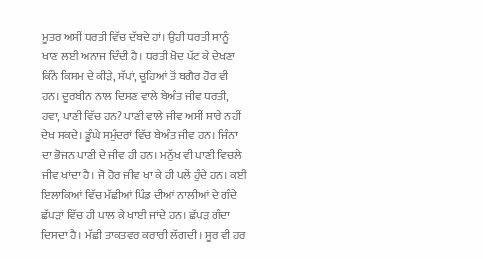ਮੂਤਰ ਅਸੀਂ ਧਰਤੀ ਵਿੱਚ ਦੱਬਦੇ ਹਾਂ। ਉਹੀ ਧਰਤੀ ਸਾਨੂੰ ਖਾਣ ਲਈ ਅਨਾਜ ਦਿੰਦੀ ਹੈ। ਧਰਤੀ ਖ਼ੋਦ ਪੱਟ ਕੇ ਦੇਖਣਾ ਕਿੰਨੇ ਕਿਸਮ ਦੇ ਕੀੜੇ, ਸੱਪਾਂ, ਚੂਹਿਆਂ ਤੋਂ ਬਗੈਰ ਹੋਰ ਵੀ ਹਨ। ਦੂਰਬੀਨ ਨਾਲ ਦਿਸਣ ਵਾਲੇ ਬੇਅੰਤ ਜੀਵ ਧਰਤੀ, ਹਵਾ, ਪਾਣੀ ਵਿੱਚ ਹਨ? ਪਾਣੀ ਵਾਲੇ ਜੀਵ ਅਸੀਂ ਸਾਰੇ ਨਹੀਂ ਦੇਖ ਸਕਦੇ। ਡੂੰਘੇ ਸਮੁੰਦਰਾਂ ਵਿੱਚ ਬੇਅੰਤ ਜੀਵ ਹਨ। ਜਿੰਨਾ ਦਾ ਭੋਜਨ ਪਾਣੀ ਦੇ ਜੀਵ ਹੀ ਹਨ। ਮਨੁੱਖ ਵੀ ਪਾਣੀ ਵਿਚਲੇ ਜੀਵ ਖਾਂਦਾ ਹੈ। ਜੋ ਹੋਰ ਜੀਵ ਖਾ ਕੇ ਹੀ ਪਲੇਂ ਹੁੰਦੇ ਹਨ। ਕਈ ਇਲਾਕਿਆਂ ਵਿੱਚ ਮੱਛੀਆਂ ਪਿੰਡ ਦੀਆਂ ਨਾਲੀਆਂ ਦੇ ਗੰਦੇ ਛੱਪੜਾਂ ਵਿੱਚ ਹੀ ਪਾਲ ਕੇ ਖਾਈ ਜਾਂਦੇ ਹਨ। ਛੱਪੜ ਗੰਦਾ ਦਿਸਦਾ ਹੈ। ਮੱਛੀ ਤਾਕਤਵਰ ਕਰਾਰੀ ਲੱਗਦੀ। ਸੂਰ ਵੀ ਹਰ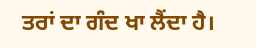ਤਰਾਂ ਦਾ ਗੰਦ ਖਾ ਲੈਂਦਾ ਹੈ।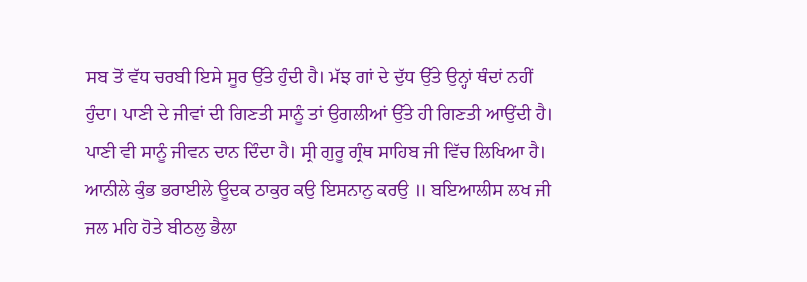ਸਬ ਤੋਂ ਵੱਧ ਚਰਬੀ ਇਸੇ ਸੂਰ ਉੱਤੇ ਹੁੰਦੀ ਹੈ। ਮੱਝ ਗਾਂ ਦੇ ਦੁੱਧ ਉੱਤੇ ਉਨ੍ਹਾਂ ਥੰਦਾਂ ਨਹੀਂ ਹੁੰਦਾ। ਪਾਣੀ ਦੇ ਜੀਵਾਂ ਦੀ ਗਿਣਤੀ ਸਾਨੂੰ ਤਾਂ ਉਗਲੀਆਂ ਉੱਤੇ ਹੀ ਗਿਣਤੀ ਆਉਂਦੀ ਹੈ। ਪਾਣੀ ਵੀ ਸਾਨੂੰ ਜੀਵਨ ਦਾਨ ਦਿੰਦਾ ਹੈ। ਸ੍ਰੀ ਗੁਰੂ ਗ੍ਰੰਥ ਸਾਹਿਬ ਜੀ ਵਿੱਚ ਲਿਖਿਆ ਹੈ।
ਆਨੀਲੇ ਕੁੰਭ ਭਰਾਈਲੇ ਊਦਕ ਠਾਕੁਰ ਕਉ ਇਸਨਾਨੁ ਕਰਉ ॥ ਬਇਆਲੀਸ ਲਖ ਜੀ ਜਲ ਮਹਿ ਹੋਤੇ ਬੀਠਲੁ ਭੈਲਾ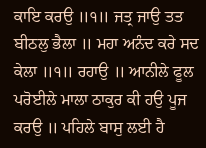ਕਾਇ ਕਰਉ ॥੧॥ ਜਤ੍ਰ ਜਾਉ ਤਤ ਬੀਠਲੁ ਭੈਲਾ ॥ ਮਹਾ ਅਨੰਦ ਕਰੇ ਸਦ ਕੇਲਾ ॥੧॥ ਰਹਾਉ ॥ ਆਨੀਲੇ ਫੂਲ ਪਰੋਈਲੇ ਮਾਲਾ ਠਾਕੁਰ ਕੀ ਹਉ ਪੂਜ ਕਰਉ ॥ ਪਹਿਲੇ ਬਾਸੁ ਲਈ ਹੈ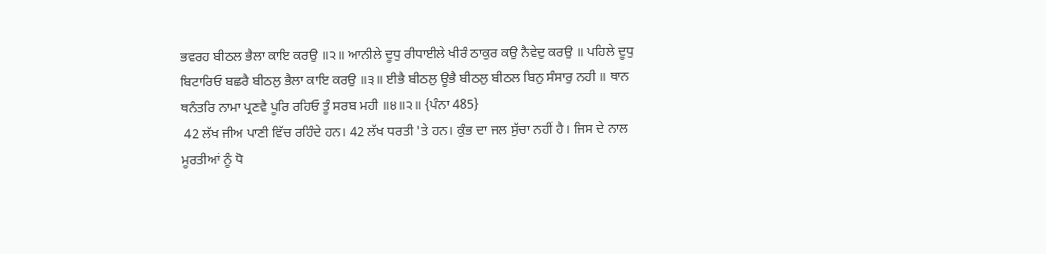ਭਵਰਹ ਬੀਠਲ ਭੈਲਾ ਕਾਇ ਕਰਉ ॥੨॥ ਆਨੀਲੇ ਦੂਧੁ ਰੀਧਾਈਲੇ ਖੀਰੰ ਠਾਕੁਰ ਕਉ ਨੈਵੇਦੁ ਕਰਉ ॥ ਪਹਿਲੇ ਦੂਧੁ ਬਿਟਾਰਿਓ ਬਛਰੈ ਬੀਠਲੁ ਭੈਲਾ ਕਾਇ ਕਰਉ ॥੩॥ ਈਭੈ ਬੀਠਲੁ ਊਭੈ ਬੀਠਲੁ ਬੀਠਲ ਬਿਨੁ ਸੰਸਾਰੁ ਨਹੀ ॥ ਥਾਨ ਥਨੰਤਰਿ ਨਾਮਾ ਪ੍ਰਣਵੈ ਪੂਰਿ ਰਹਿਓ ਤੂੰ ਸਰਬ ਮਹੀ ॥੪॥੨॥ {ਪੰਨਾ 485}
 42 ਲੱਖ ਜੀਅ ਪਾਣੀ ਵਿੱਚ ਰਹਿੰਦੇ ਹਨ। 42 ਲੱਖ ਧਰਤੀ 'ਤੇ ਹਨ। ਕੁੰਭ ਦਾ ਜਲ ਸੁੱਚਾ ਨਹੀਂ ਹੈ। ਜਿਸ ਦੇ ਨਾਲ ਮੂਰਤੀਆਂ ਨੂੰ ਧੋ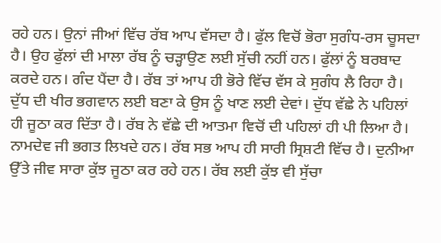ਰਹੇ ਹਨ। ਉਨਾਂ ਜੀਆਂ ਵਿੱਚ ਰੱਬ ਆਪ ਵੱਸਦਾ ਹੈ। ਫੁੱਲ ਵਿਚੋਂ ਭੋਰਾ ਸੁਗੰਧ-ਰਸ ਚੂਸਦਾ ਹੈ। ਉਹ ਫੁੱਲਾਂ ਦੀ ਮਾਲਾ ਰੱਬ ਨੂੰ ਚੜ੍ਹਾਉਣ ਲਈ ਸੁੱਚੀ ਨਹੀਂ ਹਨ। ਫੁੱਲਾਂ ਨੂੰ ਬਰਬਾਦ ਕਰਦੇ ਹਨ। ਗੰਦ ਪੈਂਦਾ ਹੈ। ਰੱਬ ਤਾਂ ਆਪ ਹੀ ਭੋਰੇ ਵਿੱਚ ਵੱਸ ਕੇ ਸੁਗੰਧ ਲੈ ਰਿਹਾ ਹੈ। ਦੁੱਧ ਦੀ ਖੀਰ ਭਗਵਾਨ ਲਈ ਬਣਾ ਕੇ ਉਸ ਨੂੰ ਖਾਣ ਲਈ ਦੇਵਾਂ। ਦੁੱਧ ਵੱਛੇ ਨੇ ਪਹਿਲਾਂ ਹੀ ਜੂਠਾ ਕਰ ਦਿੱਤਾ ਹੈ। ਰੱਬ ਨੇ ਵੱਛੇ ਦੀ ਆਤਮਾ ਵਿਚੋਂ ਦੀ ਪਹਿਲਾਂ ਹੀ ਪੀ ਲਿਆ ਹੈ। ਨਾਮਦੇਵ ਜੀ ਭਗਤ ਲਿਖਦੇ ਹਨ। ਰੱਬ ਸਭ ਆਪ ਹੀ ਸਾਰੀ ਸ੍ਰਿਸ਼ਟੀ ਵਿੱਚ ਹੈ। ਦੁਨੀਆ ਉੱਤੇ ਜੀਵ ਸਾਰਾ ਕੁੱਝ ਜੂਠਾ ਕਰ ਰਹੇ ਹਨ। ਰੱਬ ਲਈ ਕੁੱਝ ਵੀ ਸੁੱਚਾ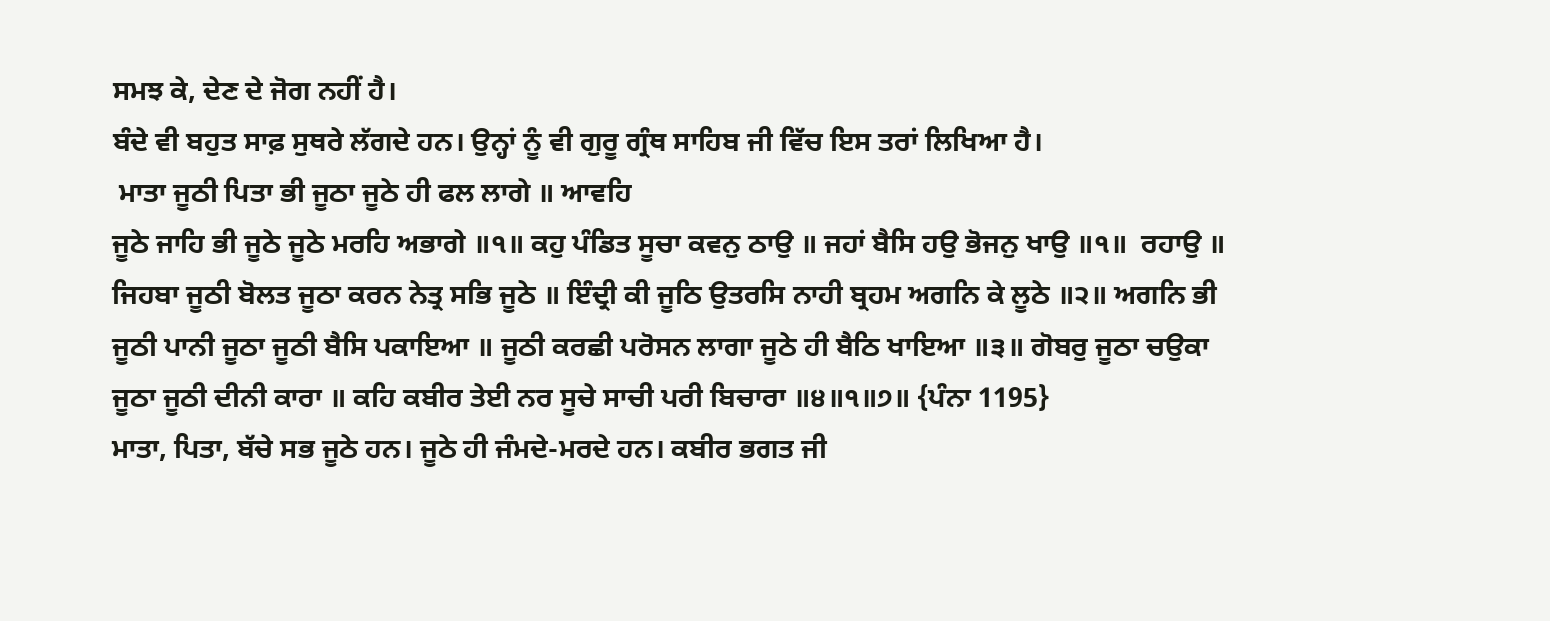ਸਮਝ ਕੇ, ਦੇਣ ਦੇ ਜੋਗ ਨਹੀਂ ਹੈ।
ਬੰਦੇ ਵੀ ਬਹੁਤ ਸਾਫ਼ ਸੁਥਰੇ ਲੱਗਦੇ ਹਨ। ਉਨ੍ਹਾਂ ਨੂੰ ਵੀ ਗੁਰੂ ਗ੍ਰੰਥ ਸਾਹਿਬ ਜੀ ਵਿੱਚ ਇਸ ਤਰਾਂ ਲਿਖਿਆ ਹੈ।
 ਮਾਤਾ ਜੂਠੀ ਪਿਤਾ ਭੀ ਜੂਠਾ ਜੂਠੇ ਹੀ ਫਲ ਲਾਗੇ ॥ ਆਵਹਿ
ਜੂਠੇ ਜਾਹਿ ਭੀ ਜੂਠੇ ਜੂਠੇ ਮਰਹਿ ਅਭਾਗੇ ॥੧॥ ਕਹੁ ਪੰਡਿਤ ਸੂਚਾ ਕਵਨੁ ਠਾਉ ॥ ਜਹਾਂ ਬੈਸਿ ਹਉ ਭੋਜਨੁ ਖਾਉ ॥੧॥  ਰਹਾਉ ॥ ਜਿਹਬਾ ਜੂਠੀ ਬੋਲਤ ਜੂਠਾ ਕਰਨ ਨੇਤ੍ਰ ਸਭਿ ਜੂਠੇ ॥ ਇੰਦ੍ਰੀ ਕੀ ਜੂਠਿ ਉਤਰਸਿ ਨਾਹੀ ਬ੍ਰਹਮ ਅਗਨਿ ਕੇ ਲੂਠੇ ॥੨॥ ਅਗਨਿ ਭੀ ਜੂਠੀ ਪਾਨੀ ਜੂਠਾ ਜੂਠੀ ਬੈਸਿ ਪਕਾਇਆ ॥ ਜੂਠੀ ਕਰਛੀ ਪਰੋਸਨ ਲਾਗਾ ਜੂਠੇ ਹੀ ਬੈਠਿ ਖਾਇਆ ॥੩॥ ਗੋਬਰੁ ਜੂਠਾ ਚਉਕਾ ਜੂਠਾ ਜੂਠੀ ਦੀਨੀ ਕਾਰਾ ॥ ਕਹਿ ਕਬੀਰ ਤੇਈ ਨਰ ਸੂਚੇ ਸਾਚੀ ਪਰੀ ਬਿਚਾਰਾ ॥੪॥੧॥੭॥ {ਪੰਨਾ 1195}
ਮਾਤਾ, ਪਿਤਾ, ਬੱਚੇ ਸਭ ਜੂਠੇ ਹਨ। ਜੂਠੇ ਹੀ ਜੰਮਦੇ-ਮਰਦੇ ਹਨ। ਕਬੀਰ ਭਗਤ ਜੀ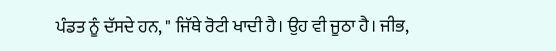ਪੰਡਤ ਨੂੰ ਦੱਸਦੇ ਹਨ, " ਜਿੱਥੇ ਰੋਟੀ ਖਾਦੀ ਹੈ। ਉਹ ਵੀ ਜੂਠਾ ਹੈ। ਜੀਭ,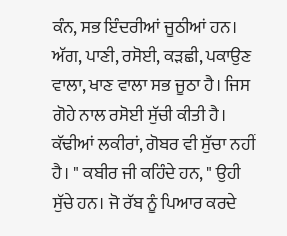ਕੰਨ, ਸਭ ਇੰਦਰੀਆਂ ਜੂਠੀਆਂ ਹਨ। ਅੱਗ, ਪਾਣੀ, ਰਸੋਈ, ਕੜਛੀ, ਪਕਾਉਣ ਵਾਲਾ, ਖਾਣ ਵਾਲਾ ਸਭ ਜੂਠਾ ਹੈ। ਜਿਸ ਗੋਹੇ ਨਾਲ ਰਸੋਈ ਸੁੱਚੀ ਕੀਤੀ ਹੈ। ਕੱਢੀਆਂ ਲਕੀਰਾਂ, ਗੋਬਰ ਵੀ ਸੁੱਚਾ ਨਹੀਂ ਹੈ। " ਕਬੀਰ ਜੀ ਕਹਿੰਦੇ ਹਨ, " ਉਹੀ ਸੁੱਚੇ ਹਨ। ਜੋ ਰੱਬ ਨੂੰ ਪਿਆਰ ਕਰਦੇ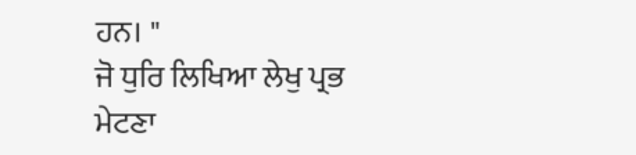ਹਨ। "
ਜੋ ਧੁਰਿ ਲਿਖਿਆ ਲੇਖੁ ਪ੍ਰਭ ਮੇਟਣਾ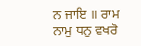ਨ ਜਾਇ ॥ ਰਾਮ ਨਾਮੁ ਧਨੁ ਵਖਰੋ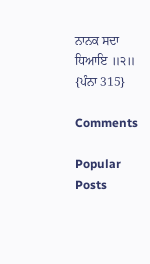ਨਾਨਕ ਸਦਾ ਧਿਆਇ ॥੨॥ {ਪੰਨਾ 315}

Comments

Popular Posts